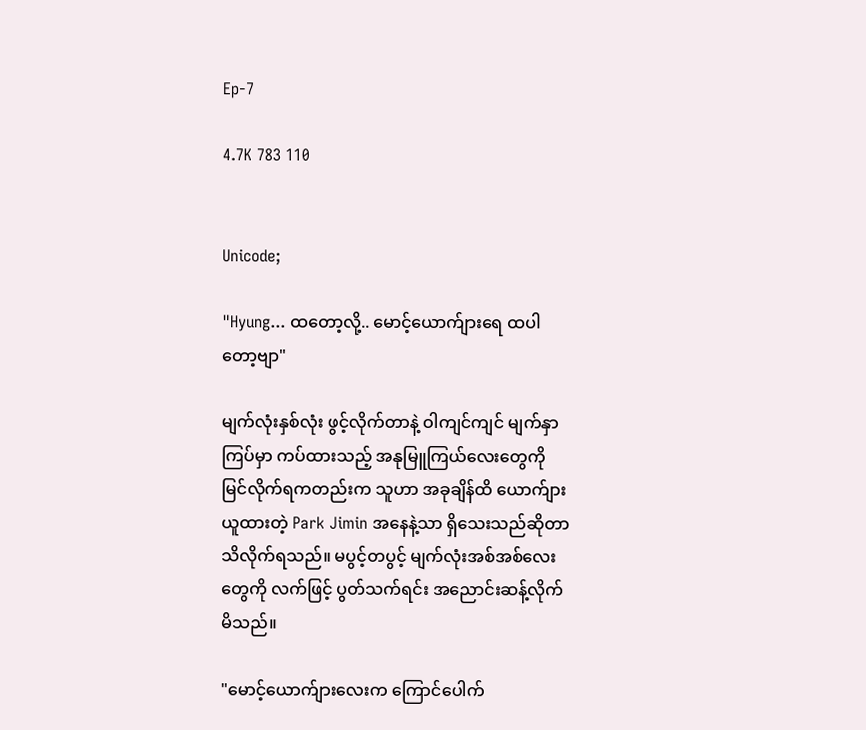Ep-7

4.7K 783 110


Unicode;

"Hyung... ထတော့လို့.. မောင့်ယောက်ျားရေ ထပါတော့ဗျာ"

မျက်လုံးနှစ်လုံး ဖွင့်လိုက်တာနဲ့ ဝါကျင်ကျင် မျက်နှာကြပ်မှာ ကပ်ထားသည့် အနုမြူကြယ်လေးတွေကို မြင်လိုက်ရကတည်းက သူဟာ အခုချိန်ထိ ယောက်ျားယူထားတဲ့ Park Jimin အနေနဲ့သာ ရှိသေးသည်ဆိုတာ သိလိုက်ရသည်။ မပွင့်တပွင့် မျက်လုံးအစ်အစ်လေးတွေကို လက်ဖြင့် ပွတ်သက်ရင်း အညောင်းဆန့်လိုက်မိသည်။

"မောင့်ယောက်ျားလေးက ကြောင်ပေါက်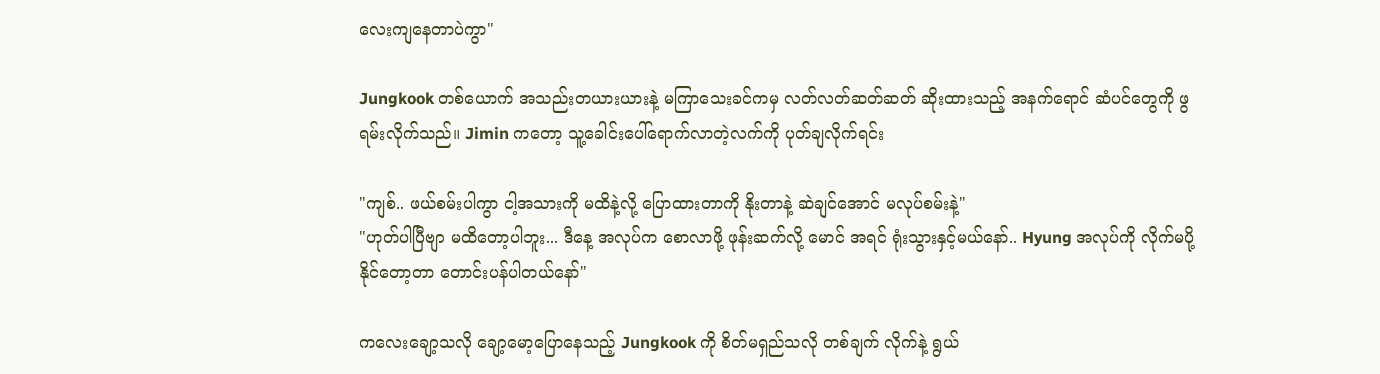လေးကျနေတာပဲကွာ"

Jungkook တစ်ယောက် အသည်းတယားယားနဲ့ မကြာသေးခင်ကမှ လတ်လတ်ဆတ်ဆတ် ဆိုးထားသည့် အနက်ရောင် ဆံပင်တွေကို ဖွရမ်းလိုက်သည်။ Jimin ကတော့ သူ့ခေါင်းပေါ်ရောက်လာတဲ့လက်ကို ပုတ်ချလိုက်ရင်း

"ကျစ်.. ဖယ်စမ်းပါကွာ ငါ့အသားကို မထိနဲ့လို့ ပြောထားတာကို နိုးတာနဲ့ ဆဲချင်အောင် မလုပ်စမ်းနဲ့"
"ဟုတ်ပါပြီဗျာ မထိတော့ပါဘူး... ဒီနေ့ အလုပ်က စောလာဖို့ ဖုန်းဆက်လို့ မောင် အရင် ရုံးသွားနှင့်မယ်နော်.. Hyung အလုပ်ကို လိုက်မပို့နိုင်တော့တာ တောင်းပန်ပါတယ်နော်"

ကလေးချော့သလို ချော့မော့ပြောနေသည့် Jungkook ကို စိတ်မရှည်သလို တစ်ချက် လိုက်နဲ့ ရွယ်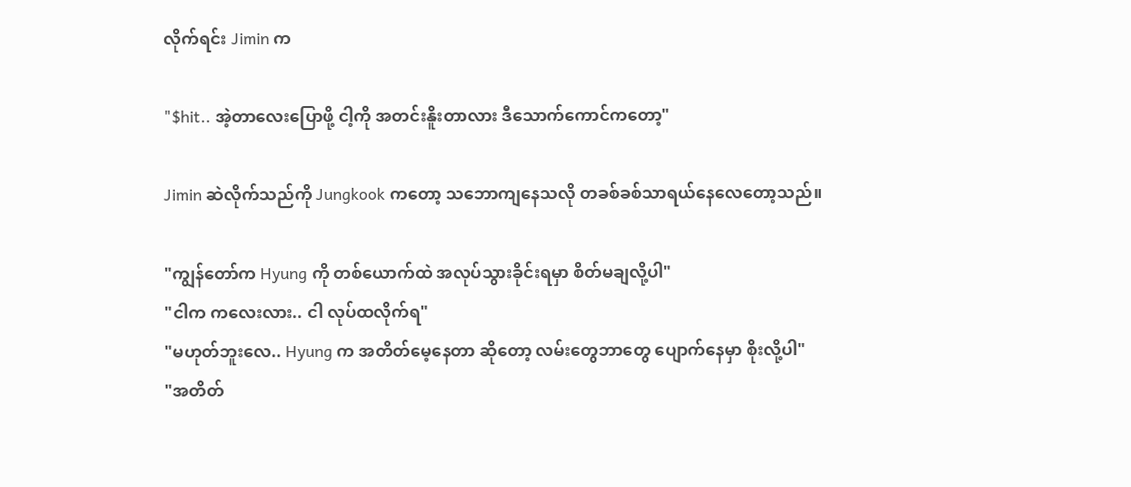လိုက်ရင်း Jimin က

"$hit.. အဲ့တာလေးပြောဖို့ ငါ့ကို အတင်းနိူးတာလား ဒီသောက်ကောင်ကတော့"

Jimin ဆဲလိုက်သည်ကို Jungkook ကတော့ သဘောကျနေသလို တခစ်ခစ်သာရယ်နေလေတော့သည်။

"ကျွန်တော်က Hyung ကို တစ်ယောက်ထဲ အလုပ်သွားခိုင်းရမှာ စိတ်မချလို့ပါ"
"ငါက ကလေးလား.. ငါ လုပ်ထလိုက်ရ"
"မဟုတ်ဘူးလေ.. Hyung က အတိတ်မေ့နေတာ ဆိုတော့ လမ်းတွေဘာတွေ ပျောက်နေမှာ စိုးလို့ပါ"
"အတိတ်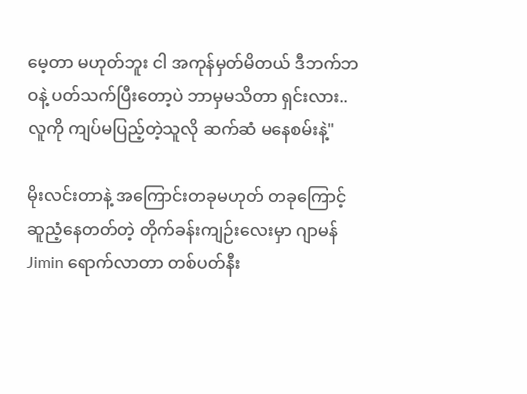မေ့တာ မဟုတ်ဘူး ငါ အကုန်မှတ်မိတယ် ဒီဘက်ဘဝနဲ့ ပတ်သက်ပြီးတော့ပဲ ဘာမှမသိတာ ရှင်းလား.. လူကို ကျပ်မပြည့်တဲ့သူလို ဆက်ဆံ မနေစမ်းနဲ့"

မိုးလင်းတာနဲ့ အကြောင်းတခုမဟုတ် တခုကြောင့် ဆူညံ့နေတတ်တဲ့ တိုက်ခန်းကျဉ်းလေးမှာ ဂျာမန် Jimin ရောက်လာတာ တစ်ပတ်နီး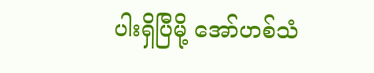ပါးရှိပြီမို့ အော်ဟစ်သံ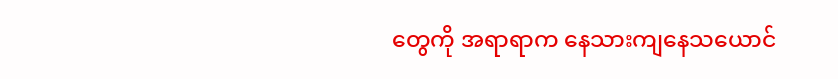တွေကို အရာရာက နေသားကျနေသယောင်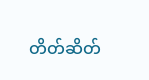တိတ်ဆိတ်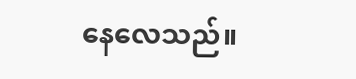နေလေသည်။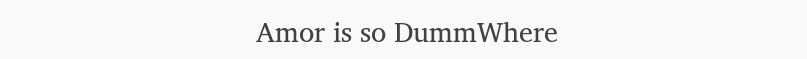Amor is so DummWhere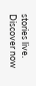stories live. Discover now